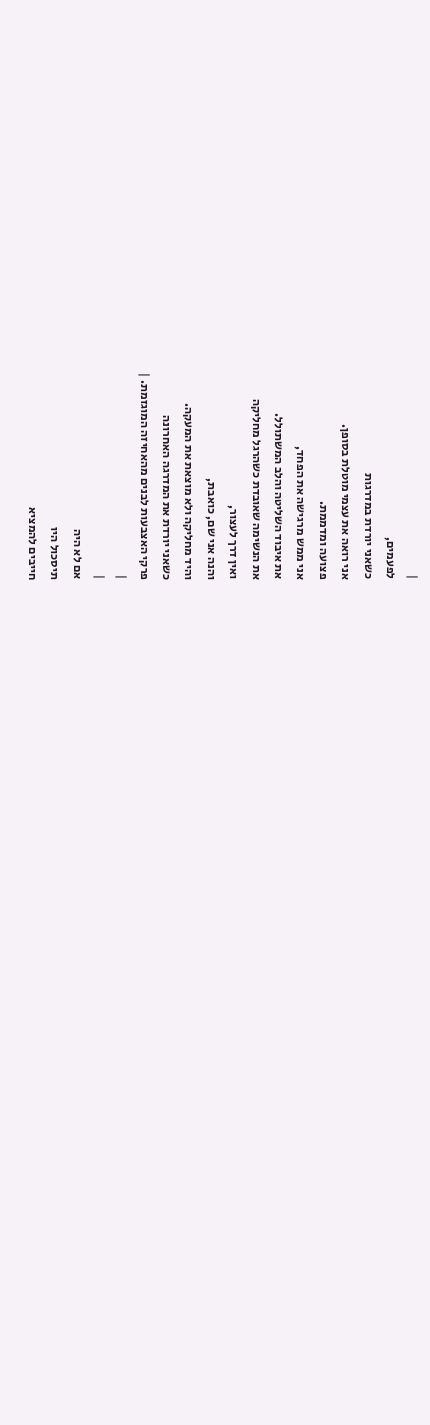|
לפעמים,
כשאני יורדת במדרגות
אני רואה את עצמי מוטלת בסופן.
פצועה ומדממת.
אני ממש מרגישה את הפחד,
את איבוד השליטה והלב המשתולל.
את הנשימה שאובדת כשהרגל מחליקה
ואין דרך לעצור,
והנה אני שם, כואבת,
והיד מחליקה ולא מוצאת את המעקה.
כשאני יורדת את המדרגה האחרונה
פרקי האצבעות לבנים מהאחיזה המוגזמת. |
|
|
אם לא היה
תיסכול היו
חייבים להמציא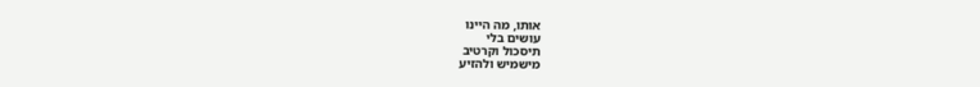אותו, מה היינו
עושים בלי
תיסכול וקרטיב
מישמיש ולהזיע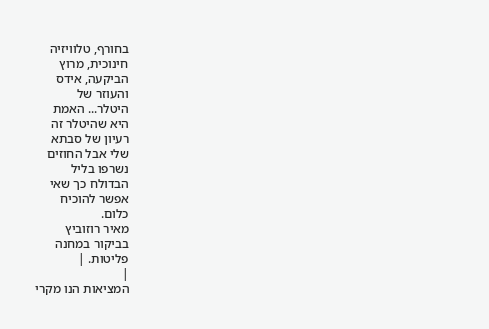בחורף, טלוויזיה
חינוכית, מרוץ
הביקעה, אידס
והעוזר של
היטלר... האמת
היא שהיטלר זה
רעיון של סבתא
שלי אבל החוזים
נשרפו בליל
הבדולח כך שאי
אפשר להוכיח
כלום.
מאיר רוזוביץ
בביקור במחנה
פליטות. |
|
המציאות הנו מקרי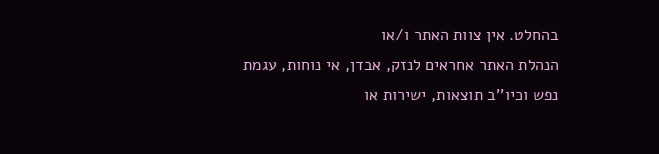בהחלט. אין צוות האתר ו/או
הנהלת האתר אחראים לנזק, אבדן, אי נוחות, עגמת
נפש וכיו''ב תוצאות, ישירות או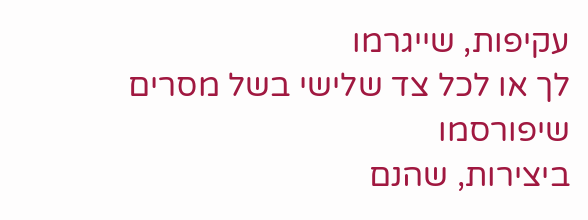עקיפות, שייגרמו
לך או לכל צד שלישי בשל מסרים שיפורסמו
ביצירות, שהנם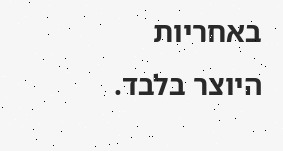באחריות היוצר בלבד.